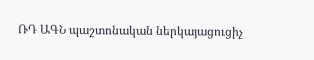ՌԴ ԱԳՆ պաշտոնական ներկայացուցիչ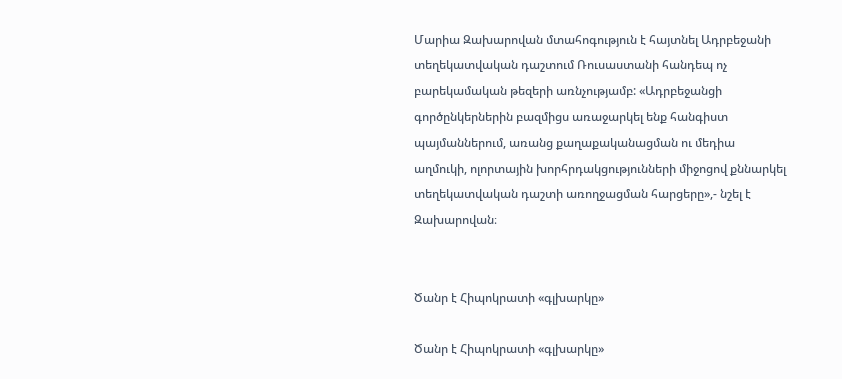Մարիա Զախարովան մտահոգություն է հայտնել Ադրբեջանի տեղեկատվական դաշտում Ռուսաստանի հանդեպ ոչ բարեկամական թեզերի առնչությամբ: «Ադրբեջանցի գործընկերներին բազմիցս առաջարկել ենք հանգիստ պայմաններում, առանց քաղաքականացման ու մեդիա աղմուկի, ոլորտային խորհրդակցությունների միջոցով քննարկել տեղեկատվական դաշտի առողջացման հարցերը»,- նշել է Զախարովան։


Ծանր է Հիպոկրատի «գլխարկը»

Ծանր է Հիպոկրատի «գլխարկը»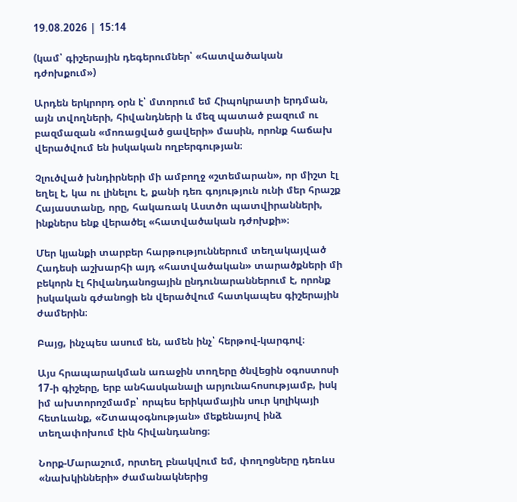19.08.2026 | 15:14

(կամ՝ գիշերային դեգերումներ՝ «հատվածական դժոխքում»)

Արդեն երկրորդ օրն է՝ մտորում եմ Հիպոկրատի երդման, այն տվողների, հիվանդների և մեզ պատած բազում ու բազմազան «մոռացված ցավերի» մասին, որոնք հաճախ վերածվում են իսկական ողբերգության։

Չլուծված խնդիրների մի ամբողջ «շտեմարան», որ միշտ էլ եղել է, կա ու լինելու է, քանի դեռ գոյություն ունի մեր հրաշք Հայաստանը, որը, հակառակ Աստծո պատվիրանների, ինքներս ենք վերածել «հատվածական դժոխքի»։

Մեր կյանքի տարբեր հարթություններում տեղակայված Հադեսի աշխարհի այդ «հատվածական» տարածքների մի բեկորն էլ հիվանդանոցային ընդունարաններում է, որոնք իսկական գժանոցի են վերածվում հատկապես գիշերային ժամերին։

Բայց, ինչպես ասում են, ամեն ինչ՝ հերթով-կարգով։

Այս հրապարակման առաջին տողերը ծնվեցին օգոստոսի 17-ի գիշերը, երբ անհասկանալի արյունահոսությամբ, իսկ իմ ախտորոշմամբ՝ որպես երիկամային սուր կոլիկայի հետևանք, «Շտապօգնության» մեքենայով ինձ տեղափոխում էին հիվանդանոց։

Նորք-Մարաշում, որտեղ բնակվում եմ, փողոցները դեռևս «նախկինների» ժամանակներից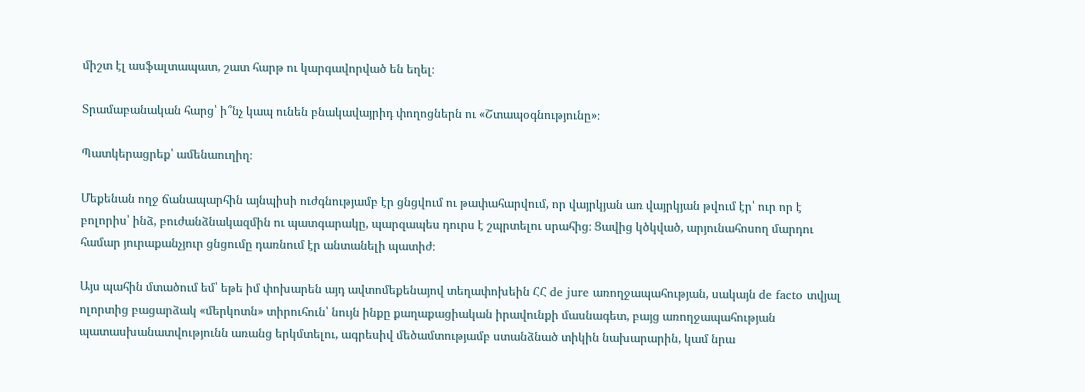միշտ էլ ասֆալտապատ, շատ հարթ ու կարգավորված են եղել։

Տրամաբանական հարց՝ ի՞նչ կապ ունեն բնակավայրիդ փողոցներն ու «Շտապօգնությունը»։

Պատկերացրեք՝ ամենաուղիղ։

Մեքենան ողջ ճանապարհին այնպիսի ուժգնությամբ էր ցնցվում ու թափահարվում, որ վայրկյան առ վայրկյան թվում էր՝ ուր որ է բոլորիս՝ ինձ, բուժանձնակազմին ու պատգարակը, պարզապես դուրս է շպրտելու սրահից։ Ցավից կծկված, արյունահոսող մարդու համար յուրաքանչյուր ցնցումը դառնում էր անտանելի պատիժ։

Այս պահին մտածում եմ՝ եթե իմ փոխարեն այդ ավտոմեքենայով տեղափոխեին ՀՀ de jure առողջապահության, սակայն de facto տվյալ ոլորտից բացարձակ «մերկոտն» տիրուհուն՝ նույն ինքը քաղաքացիական իրավունքի մասնագետ, բայց առողջապահության պատասխանատվությունն առանց երկմտելու, ագրեսիվ մեծամտությամբ ստանձնած տիկին նախարարին, կամ նրա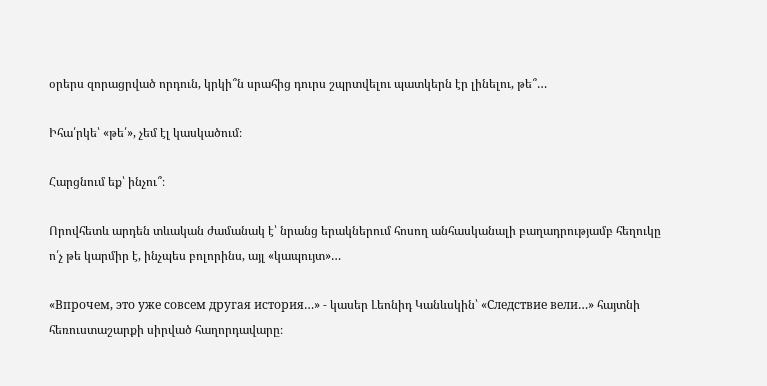օրերս զորացրված որդուն, կրկի՞ն սրահից դուրս շպրտվելու պատկերն էր լինելու, թե՞…

Իհա՛րկե՝ «թե՛», չեմ էլ կասկածում։

Հարցնում եք՝ ինչու՞։

Որովհետև արդեն տևական ժամանակ է՝ նրանց երակներում հոսող անհասկանալի բաղադրությամբ հեղուկը ո՛չ թե կարմիր է, ինչպես բոլորինս, այլ «կապույտ»…

«Впрочем, это уже совсем другая история…» - կասեր Լեոնիդ Կանևսկին՝ «Следствие вели…» հայտնի հեռուստաշարքի սիրված հաղորդավարը։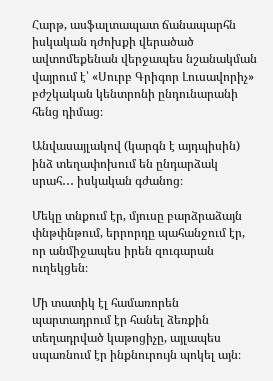Հարթ, ասֆալտապատ ճանապարհն իսկական դժոխքի վերածած ավտոմեքենան վերջապես նշանակման վայրում է՝ «Սուրբ Գրիգոր Լուսավորիչ» բժշկական կենտրոնի ընդունարանի հենց դիմաց։

Անվասայլակով (կարգն է այդպիսին) ինձ տեղափոխում են ընդարձակ սրահ․․․ իսկական գժանոց։

Մեկը տնքում էր, մյուսը բարձրաձայն փնթփնթում, երրորդը պահանջում էր, որ անմիջապես իրեն զուգարան ուղեկցեն։

Մի տատիկ էլ համառորեն պարտադրում էր հանել ձեռքին տեղադրված կաթոցիչը, այլապես սպառնում էր ինքնուրույն պոկել այն։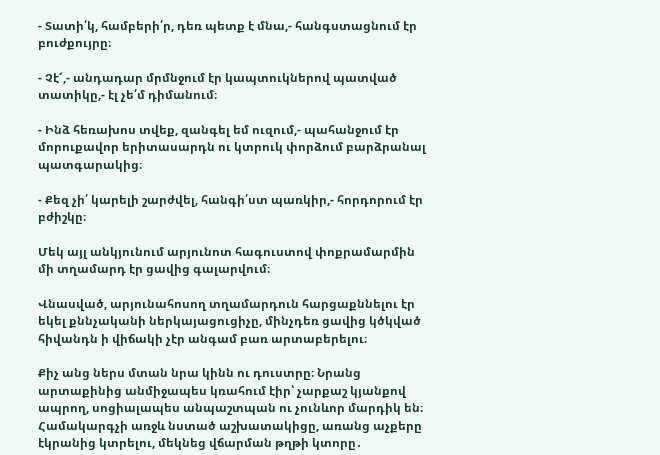- Տատի՛կ, համբերի՛ր, դեռ պետք է մնա,- հանգստացնում էր բուժքույրը։

- Չէ՜,- անդադար մրմնջում էր կապտուկներով պատված տատիկը,- էլ չե՛մ դիմանում։

- Ինձ հեռախոս տվեք, զանգել եմ ուզում,- պահանջում էր մորուքավոր երիտասարդն ու կտրուկ փորձում բարձրանալ պատգարակից։

- Քեզ չի՛ կարելի շարժվել, հանգի՛ստ պառկիր,- հորդորում էր բժիշկը։

Մեկ այլ անկյունում արյունոտ հագուստով փոքրամարմին մի տղամարդ էր ցավից գալարվում։

Վնասված, արյունահոսող տղամարդուն հարցաքննելու էր եկել քննչականի ներկայացուցիչը, մինչդեռ ցավից կծկված հիվանդն ի վիճակի չէր անգամ բառ արտաբերելու։

Քիչ անց ներս մտան նրա կինն ու դուստրը։ Նրանց արտաքինից անմիջապես կռահում էիր՝ չարքաշ կյանքով ապրող, սոցիալապես անպաշտպան ու չունևոր մարդիկ են։ Համակարգչի առջև նստած աշխատակիցը, առանց աչքերը էկրանից կտրելու, մեկնեց վճարման թղթի կտորը․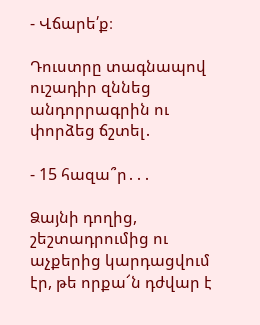- Վճարե՛ք։

Դուստրը տագնապով ուշադիր զննեց անդորրագրին ու փորձեց ճշտել․

- 15 հազա՞ր․․․

Ձայնի դողից, շեշտադրումից ու աչքերից կարդացվում էր, թե որքա՜ն դժվար է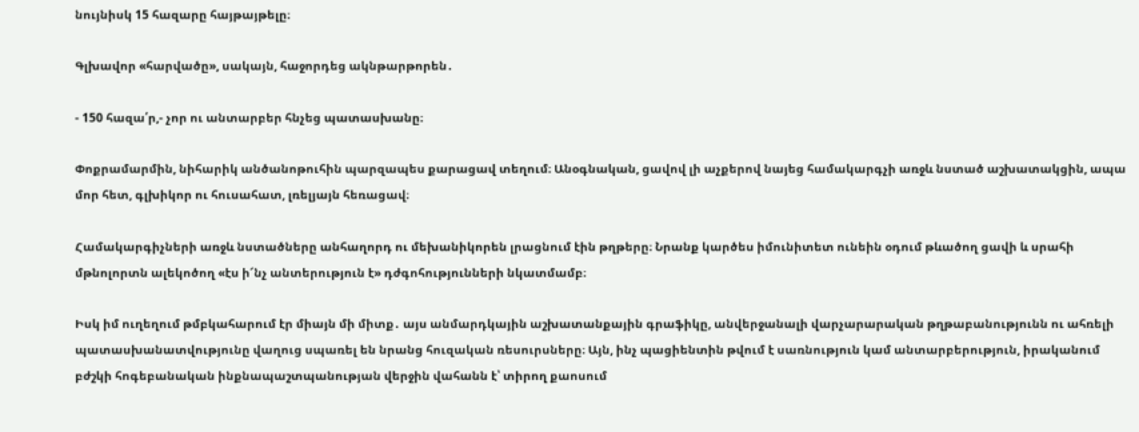նույնիսկ 15 հազարը հայթայթելը։

Գլխավոր «հարվածը», սակայն, հաջորդեց ակնթարթորեն․

- 150 հազա՛ր,- չոր ու անտարբեր հնչեց պատասխանը։

Փոքրամարմին, նիհարիկ անծանոթուհին պարզապես քարացավ տեղում։ Անօգնական, ցավով լի աչքերով նայեց համակարգչի առջև նստած աշխատակցին, ապա մոր հետ, գլխիկոր ու հուսահատ, լռելյայն հեռացավ։

Համակարգիչների առջև նստածները անհաղորդ ու մեխանիկորեն լրացնում էին թղթերը։ Նրանք կարծես իմունիտետ ունեին օդում թևածող ցավի և սրահի մթնոլորտն ալեկոծող «էս ի՜նչ անտերություն է» դժգոհությունների նկատմամբ։

Իսկ իմ ուղեղում թմբկահարում էր միայն մի միտք․ այս անմարդկային աշխատանքային գրաֆիկը, անվերջանալի վարչարարական թղթաբանությունն ու ահռելի պատասխանատվությունը վաղուց սպառել են նրանց հուզական ռեսուրսները։ Այն, ինչ պացիենտին թվում է սառնություն կամ անտարբերություն, իրականում բժշկի հոգեբանական ինքնապաշտպանության վերջին վահանն է՝ տիրող քաոսում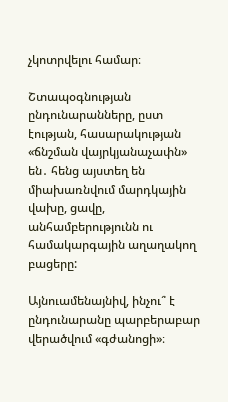չկոտրվելու համար։

Շտապօգնության ընդունարանները, ըստ էության, հասարակության «ճնշման վայրկյանաչափն» են․ հենց այստեղ են միախառնվում մարդկային վախը, ցավը, անհամբերությունն ու համակարգային աղաղակող բացերը:

Այնուամենայնիվ, ինչու՞ է ընդունարանը պարբերաբար վերածվում «գժանոցի»։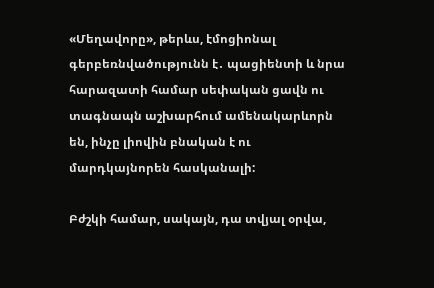«Մեղավորը», թերևս, էմոցիոնալ գերբեռնվածությունն է․ պացիենտի և նրա հարազատի համար սեփական ցավն ու տագնապն աշխարհում ամենակարևորն են, ինչը լիովին բնական է ու մարդկայնորեն հասկանալի:

Բժշկի համար, սակայն, դա տվյալ օրվա,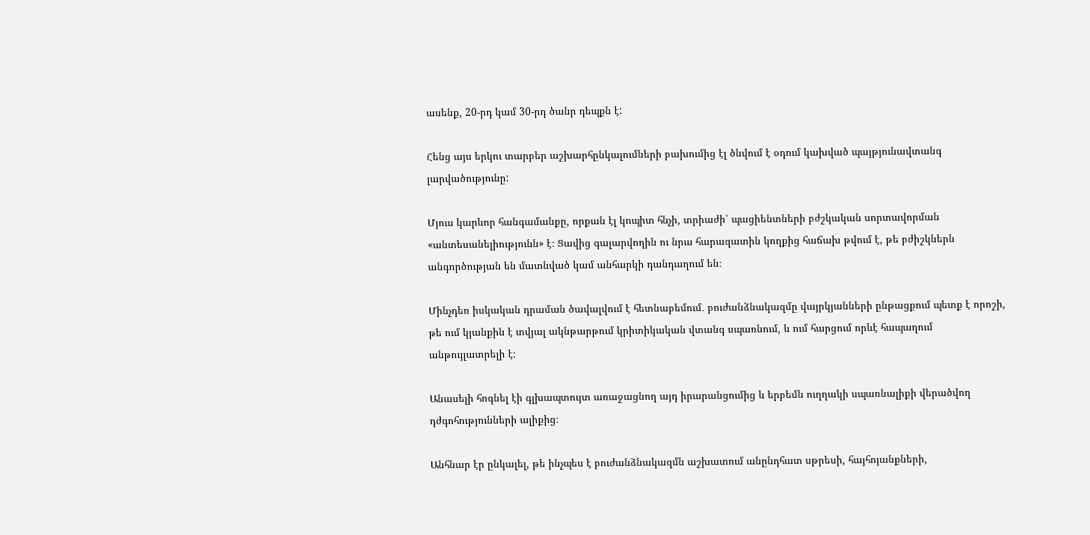ասենք, 20-րդ կամ 30-րդ ծանր դեպքն է:

Հենց այս երկու տարբեր աշխարհընկալումների բախումից էլ ծնվում է օդում կախված պայթյունավտանգ լարվածությունը:

Մյուս կարևոր հանգամանքը, որքան էլ կոպիտ հնչի, տրիաժի՝ պացիենտների բժշկական սորտավորման «անտեսանելիությունն» է։ Ցավից գալարվողին ու նրա հարազատին կողքից հաճախ թվում է, թե բժիշկներն անգործության են մատնված կամ անհարկի դանդաղում են։

Մինչդեռ իսկական դրաման ծավալվում է հետնաբեմում․ բուժանձնակազմը վայրկյանների ընթացքում պետք է որոշի, թե ում կյանքին է տվյալ ակնթարթում կրիտիկական վտանգ սպառնում, և ում հարցում որևէ հապաղում անթույլատրելի է։

Անասելի հոգնել էի գլխապտույտ առաջացնող այդ իրարանցումից և երբեմն ուղղակի սպառնալիքի վերածվող դժգոհությունների ալիքից։

Անհնար էր ընկալել, թե ինչպես է բուժանձնակազմն աշխատում անընդհատ սթրեսի, հայհոյանքների,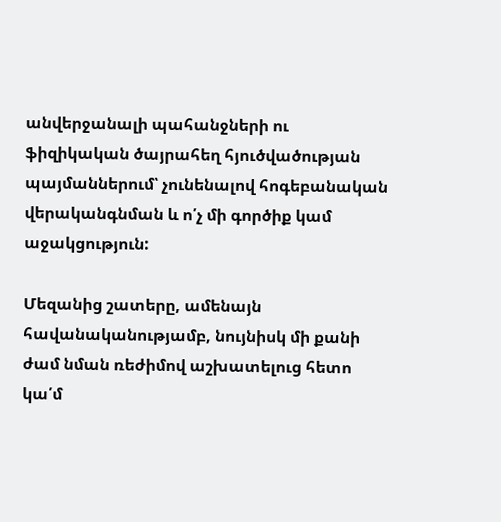անվերջանալի պահանջների ու ֆիզիկական ծայրահեղ հյուծվածության պայմաններում՝ չունենալով հոգեբանական վերականգնման և ո՛չ մի գործիք կամ աջակցություն:

Մեզանից շատերը, ամենայն հավանականությամբ, նույնիսկ մի քանի ժամ նման ռեժիմով աշխատելուց հետո կա՛մ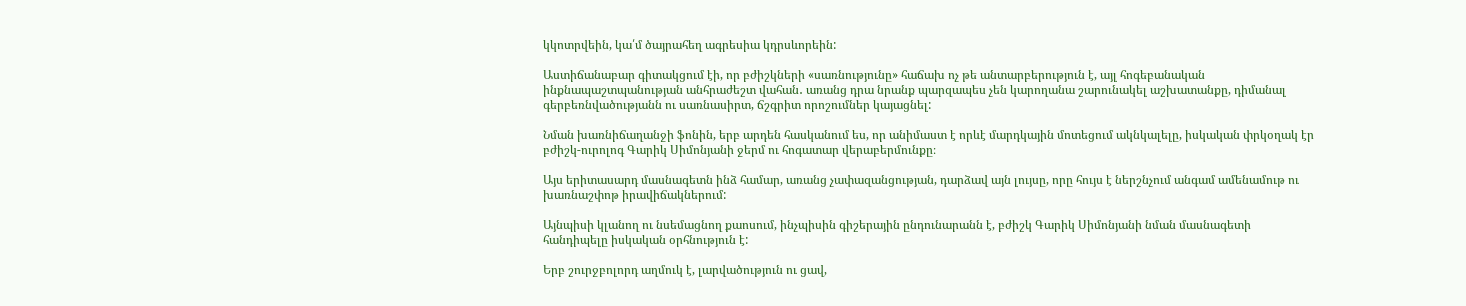կկոտրվեին, կա՛մ ծայրահեղ ագրեսիա կդրսևորեին:

Աստիճանաբար գիտակցում էի, որ բժիշկների «սառնությունը» հաճախ ոչ թե անտարբերություն է, այլ հոգեբանական ինքնապաշտպանության անհրաժեշտ վահան․ առանց դրա նրանք պարզապես չեն կարողանա շարունակել աշխատանքը, դիմանալ գերբեռնվածությանն ու սառնասիրտ, ճշգրիտ որոշումներ կայացնել:

Նման խառնիճաղանջի ֆոնին, երբ արդեն հասկանում ես, որ անիմաստ է որևէ մարդկային մոտեցում ակնկալելը, իսկական փրկօղակ էր բժիշկ-ուրոլոգ Գարիկ Սիմոնյանի ջերմ ու հոգատար վերաբերմունքը։

Այս երիտասարդ մասնագետն ինձ համար, առանց չափազանցության, դարձավ այն լույսը, որը հույս է ներշնչում անգամ ամենամութ ու խառնաշփոթ իրավիճակներում:

Այնպիսի կլանող ու նսեմացնող քաոսում, ինչպիսին գիշերային ընդունարանն է, բժիշկ Գարիկ Սիմոնյանի նման մասնագետի հանդիպելը իսկական օրհնություն է:

Երբ շուրջբոլորդ աղմուկ է, լարվածություն ու ցավ,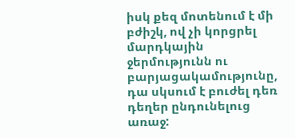իսկ քեզ մոտենում է մի բժիշկ, ով չի կորցրել մարդկային ջերմությունն ու բարյացակամությունը, դա սկսում է բուժել դեռ դեղեր ընդունելուց առաջ: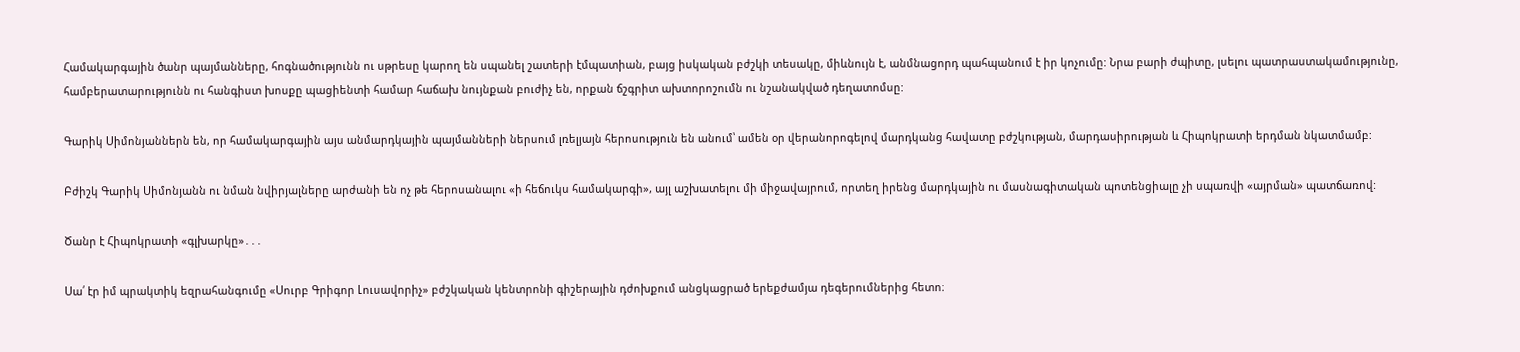Համակարգային ծանր պայմանները, հոգնածությունն ու սթրեսը կարող են սպանել շատերի էմպատիան, բայց իսկական բժշկի տեսակը, միևնույն է, անմնացորդ պահպանում է իր կոչումը: Նրա բարի ժպիտը, լսելու պատրաստակամությունը, համբերատարությունն ու հանգիստ խոսքը պացիենտի համար հաճախ նույնքան բուժիչ են, որքան ճշգրիտ ախտորոշումն ու նշանակված դեղատոմսը:

Գարիկ Սիմոնյաններն են, որ համակարգային այս անմարդկային պայմանների ներսում լռելյայն հերոսություն են անում՝ ամեն օր վերանորոգելով մարդկանց հավատը բժշկության, մարդասիրության և Հիպոկրատի երդման նկատմամբ:

Բժիշկ Գարիկ Սիմոնյանն ու նման նվիրյալները արժանի են ոչ թե հերոսանալու «ի հեճուկս համակարգի», այլ աշխատելու մի միջավայրում, որտեղ իրենց մարդկային ու մասնագիտական պոտենցիալը չի սպառվի «այրման» պատճառով:

Ծանր է Հիպոկրատի «գլխարկը»․․․

Սա՛ էր իմ պրակտիկ եզրահանգումը «Սուրբ Գրիգոր Լուսավորիչ» բժշկական կենտրոնի գիշերային դժոխքում անցկացրած երեքժամյա դեգերումներից հետո։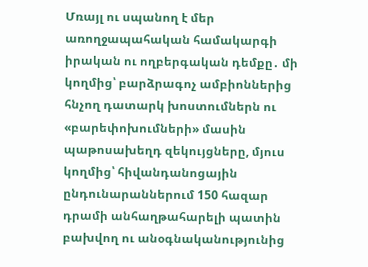Մռայլ ու սպանող է մեր առողջապահական համակարգի իրական ու ողբերգական դեմքը․ մի կողմից՝ բարձրագոչ ամբիոններից հնչող դատարկ խոստումներն ու «բարեփոխումների» մասին պաթոսախեղդ զեկույցները, մյուս կողմից՝ հիվանդանոցային ընդունարաններում 150 հազար դրամի անհաղթահարելի պատին բախվող ու անօգնականությունից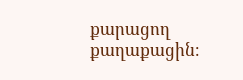քարացող քաղաքացին։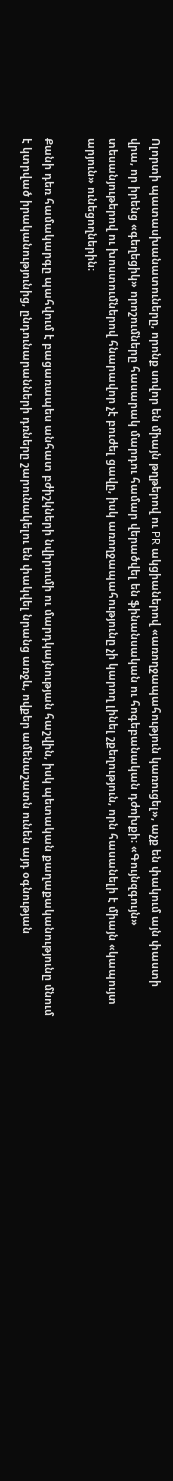Ոլորտի պատասխանատուները, որոնք սովոր են միայն թղթերով ու PR ակցիաներով «առողջապահություն կառուցել», աչք են փակում այն փաստի վրա, որ իրենց «գեղեցիկ» որոշումները հասարակ մարդու համար վերածվել են ֆինանսական ու հոգեբանական դժոխքի։ «Գույնզգույն» տեսանյութերով ու խոստումներով հնարավոր չէ բուժել ցավը, իսկ առողջապահությունը չի կարող լինել շքեղություն, որն հասանելի է միայն «կապույտ արյուն» ունեցողներին։

Քանի դեռ համակարգը պահվում է բացառապես անհատ բժիշկների նվիրումի ու մարդկայնության հաշվին, իսկ պետական քաղաքականությունը մնում է կտրված իրականությունից, ընդունարանների դռները շարունակելու են փակվել նրանց առջև, ովքեր ամենաշատն ունեն այդ օգնության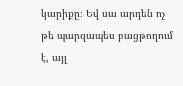կարիքը։ Եվ սա արդեն ոչ թե պարզապես բացթողում է, այլ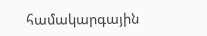համակարգային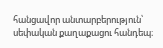հանցավոր անտարբերություն՝ սեփական քաղաքացու հանդեպ։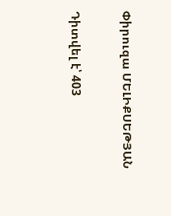Փիրուզա ՄԵԼԻՔՍԵԹՅԱՆ

Դիտվել է՝ 403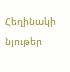Հեղինակի նյութեր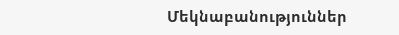Մեկնաբանություններ